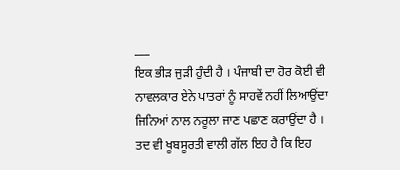___
ਇਕ ਭੀੜ ਜੁੜੀ ਹੁੰਦੀ ਹੈ । ਪੰਜਾਬੀ ਦਾ ਹੋਰ ਕੋਈ ਵੀ ਨਾਵਲਕਾਰ ਏਨੇ ਪਾਤਰਾਂ ਨੂੰ ਸਾਹਵੇਂ ਨਹੀਂ ਲਿਆਉਂਦਾ ਜਿਨਿਆਂ ਨਾਲ ਨਰੂਲਾ ਜਾਣ ਪਛਾਣ ਕਰਾਉਂਦਾ ਹੈ । ਤਦ ਵੀ ਖੂਬਸੂਰਤੀ ਵਾਲੀ ਗੱਲ ਇਹ ਹੈ ਕਿ ਇਹ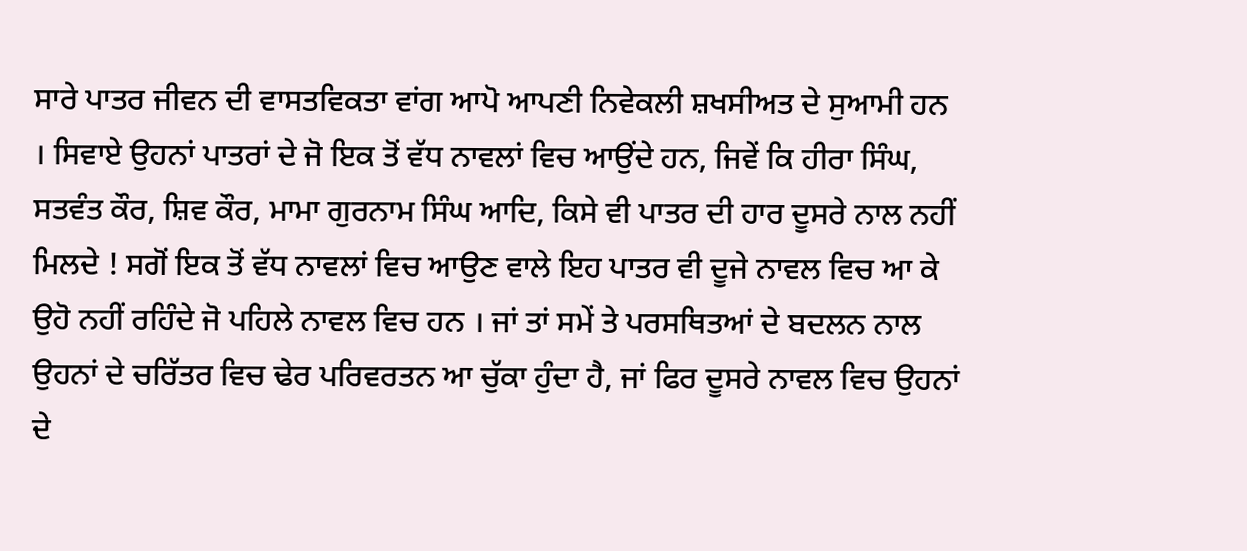ਸਾਰੇ ਪਾਤਰ ਜੀਵਨ ਦੀ ਵਾਸਤਵਿਕਤਾ ਵਾਂਗ ਆਪੋ ਆਪਣੀ ਨਿਵੇਕਲੀ ਸ਼ਖਸੀਅਤ ਦੇ ਸੁਆਮੀ ਹਨ । ਸਿਵਾਏ ਉਹਨਾਂ ਪਾਤਰਾਂ ਦੇ ਜੋ ਇਕ ਤੋਂ ਵੱਧ ਨਾਵਲਾਂ ਵਿਚ ਆਉਂਦੇ ਹਨ, ਜਿਵੇਂ ਕਿ ਹੀਰਾ ਸਿੰਘ, ਸਤਵੰਤ ਕੌਰ, ਸ਼ਿਵ ਕੌਰ, ਮਾਮਾ ਗੁਰਨਾਮ ਸਿੰਘ ਆਦਿ, ਕਿਸੇ ਵੀ ਪਾਤਰ ਦੀ ਹਾਰ ਦੂਸਰੇ ਨਾਲ ਨਹੀਂ ਮਿਲਦੇ ! ਸਗੋਂ ਇਕ ਤੋਂ ਵੱਧ ਨਾਵਲਾਂ ਵਿਚ ਆਉਣ ਵਾਲੇ ਇਹ ਪਾਤਰ ਵੀ ਦੂਜੇ ਨਾਵਲ ਵਿਚ ਆ ਕੇ ਉਹੋ ਨਹੀਂ ਰਹਿੰਦੇ ਜੋ ਪਹਿਲੇ ਨਾਵਲ ਵਿਚ ਹਨ । ਜਾਂ ਤਾਂ ਸਮੇਂ ਤੇ ਪਰਸਥਿਤਆਂ ਦੇ ਬਦਲਨ ਨਾਲ ਉਹਨਾਂ ਦੇ ਚਰਿੱਤਰ ਵਿਚ ਢੇਰ ਪਰਿਵਰਤਨ ਆ ਚੁੱਕਾ ਹੁੰਦਾ ਹੈ, ਜਾਂ ਫਿਰ ਦੂਸਰੇ ਨਾਵਲ ਵਿਚ ਉਹਨਾਂ ਦੇ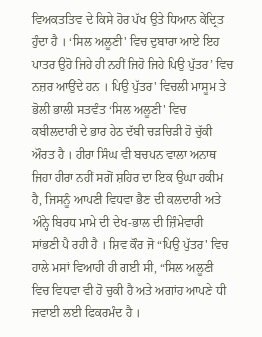ਵਿਅਕਤਤਿਵ ਦੇ ਕਿਸੇ ਹੋਰ ਪੱਖ ਉਤੇ ਧਿਆਨ ਕੇਂਦ੍ਰਿਤ ਹੁੰਦਾ ਹੈ । ‘ਸਿਲ ਅਲੂਣੀ' ਵਿਚ ਦੁਬਾਰਾ ਆਏ ਇਹ ਪਾਤਰ ਉਹੋ ਜਿਹੇ ਹੀ ਨਹੀਂ ਜਿਹੋ ਜਿਹੇ ਪਿਉ ਪੁੱਤਰ’ ਵਿਚ ਨਜ਼ਰ ਆਉਂਦੇ ਹਨ । ਪਿਉ ਪੁੱਤਰ' ਵਿਚਲੀ ਮਾਸੂਮ ਤੇ ਭੋਲੀ ਭਾਲੀ ਸਤਵੰਤ ‘ਸਿਲ ਅਲੂਣੀ' ਵਿਚ ਕਬੀਲਦਾਰੀ ਦੇ ਭਾਰ ਹੇਠ ਦੱਬੀ ਚੜਚਿੜੀ ਹੋ ਚੁੱਕੀ ਔਰਤ ਹੈ । ਹੀਰਾ ਸਿੰਘ ਵੀ ਬਚਪਨ ਵਾਲਾ ਅਨਾਥ ਜਿਹਾ ਹੀਰਾ ਨਹੀਂ ਸਗੋਂ ਸ਼ਹਿਰ ਦਾ ਇਕ ਉਘਾ ਹਕੀਮ ਹੈ, ਜਿਸਨੂੰ ਆਪਣੀ ਵਿਧਵਾ ਭੈਣ ਦੀ ਕਲਦਾਰੀ ਅਤੇ ਅੰਨ੍ਹੇ ਬਿਰਧ ਮਾਮੇ ਦੀ ਦੇਖ-ਭਾਲ ਦੀ ਜ਼ਿੰਮੇਵਾਰੀ ਸਾਂਭਣੀ ਪੈ ਰਹੀ ਹੈ । ਸ਼ਿਵ ਕੌਰ ਜੋ “ਪਿਉ ਪੁੱਤਰ' ਵਿਚ ਹਾਲੇ ਮਸਾਂ ਵਿਆਹੀ ਹੀ ਗਈ ਸੀ, “ਸਿਲ ਅਲੂਣੀ ਵਿਚ ਵਿਧਵਾ ਵੀ ਹੋ ਚੁਕੀ ਹੈ ਅਤੇ ਅਗਾਂਹ ਆਪਣੇ ਧੀ ਜਵਾਈ ਲਈ ਫਿਕਰਮੰਦ ਹੈ ।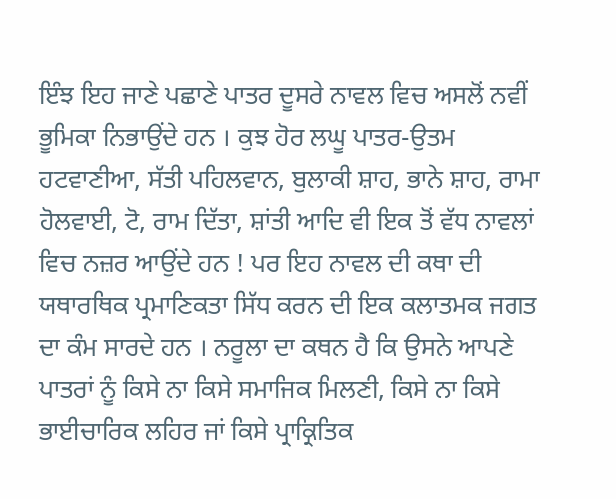ਇੰਝ ਇਹ ਜਾਣੇ ਪਛਾਣੇ ਪਾਤਰ ਦੂਸਰੇ ਨਾਵਲ ਵਿਚ ਅਸਲੋਂ ਨਵੀਂ ਭੂਮਿਕਾ ਨਿਭਾਉਂਦੇ ਹਨ । ਕੁਝ ਹੋਰ ਲਘੂ ਪਾਤਰ-ਉਤਮ ਹਟਵਾਣੀਆ, ਸੱਤੀ ਪਹਿਲਵਾਨ, ਬੁਲਾਕੀ ਸ਼ਾਹ, ਭਾਨੇ ਸ਼ਾਹ, ਰਾਮਾ ਹੋਲਵਾਈ, ਟੋ, ਰਾਮ ਦਿੱਤਾ, ਸ਼ਾਂਤੀ ਆਦਿ ਵੀ ਇਕ ਤੋਂ ਵੱਧ ਨਾਵਲਾਂ ਵਿਚ ਨਜ਼ਰ ਆਉਂਦੇ ਹਨ ! ਪਰ ਇਹ ਨਾਵਲ ਦੀ ਕਥਾ ਦੀ ਯਥਾਰਥਿਕ ਪ੍ਰਮਾਣਿਕਤਾ ਸਿੱਧ ਕਰਨ ਦੀ ਇਕ ਕਲਾਤਮਕ ਜਗਤ ਦਾ ਕੰਮ ਸਾਰਦੇ ਹਨ । ਨਰੂਲਾ ਦਾ ਕਥਨ ਹੈ ਕਿ ਉਸਨੇ ਆਪਣੇ ਪਾਤਰਾਂ ਨੂੰ ਕਿਸੇ ਨਾ ਕਿਸੇ ਸਮਾਜਿਕ ਮਿਲਣੀ, ਕਿਸੇ ਨਾ ਕਿਸੇ ਭਾਈਚਾਰਿਕ ਲਹਿਰ ਜਾਂ ਕਿਸੇ ਪ੍ਰਾਕ੍ਰਿਤਿਕ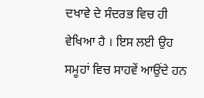ਦਖਾਵੇ ਦੇ ਸੰਦਰਭ ਵਿਚ ਹੀ ਵੇਖਿਆ ਹੈ । ਇਸ ਲਈ ਉਹ ਸਮੂਹਾਂ ਵਿਚ ਸਾਹਵੇਂ ਆਉਂਦੇ ਹਨ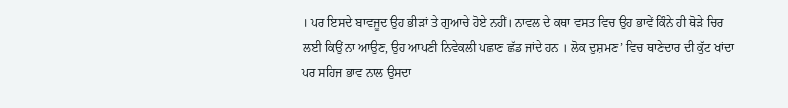। ਪਰ ਇਸਦੇ ਬਾਵਜੂਦ ਉਹ ਭੀੜਾਂ ਤੇ ਗੁਆਚੇ ਹੋਏ ਨਹੀਂ। ਨਾਵਲ ਦੇ ਕਥਾ ਵਸਤ ਵਿਚ ਉਹ ਭਾਵੇਂ ਕਿੰਨੇ ਹੀ ਥੋੜੇ ਚਿਰ ਲਈ ਕਿਉਂ ਨਾ ਆਉਣ, ਉਹ ਆਪਣੀ ਨਿਵੇਕਲੀ ਪਛਾਣ ਛੱਡ ਜਾਂਦੇ ਹਨ । ਲੋਕ ਦੁਸ਼ਮਣ’ ਵਿਚ ਥਾਣੇਦਾਰ ਦੀ ਕੁੱਟ ਖਾਂਦਾ ਪਰ ਸਹਿਜ ਭਾਵ ਨਾਲ ਉਸਦਾ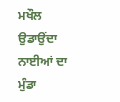ਮਖੌਲ ਉਡਾਉਂਦਾ ਨਾਈਆਂ ਦਾ ਮੁੰਡਾ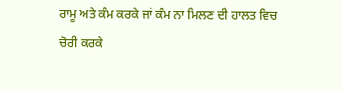ਰਾਮੂ ਅਤੇ ਕੰਮ ਕਰਕੇ ਜਾਂ ਕੰਮ ਨਾ ਮਿਲਣ ਦੀ ਹਾਲਤ ਵਿਚ ਚੋਰੀ ਕਰਕੇ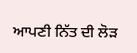ਆਪਣੀ ਨਿੱਤ ਦੀ ਲੋੜ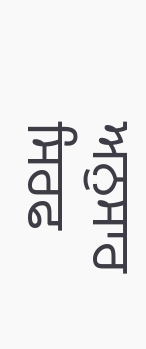ਅਨੁਸਾਰ ਸਿਰਫ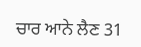ਚਾਰ ਆਨੇ ਲੈਣ 31